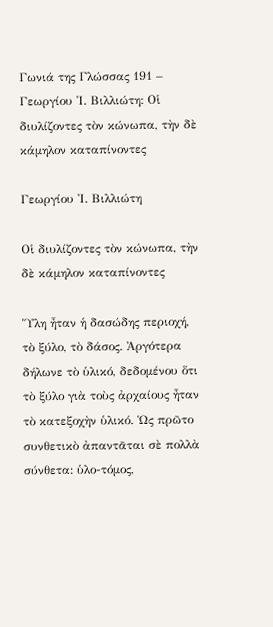Γωνιά της Γλώσσας 191 – Γεωργίου Ἰ. Βιλλιώτη: Οἱ διυλίζοντες τὸν κώνωπα, τὴν δὲ κάμηλον καταπίνοντες

Γεωργίου Ἰ. Βιλλιώτη

Οἱ διυλίζοντες τὸν κώνωπα, τὴν δὲ κάμηλον καταπίνοντες

Ὕλη ἦταν ἡ δασώδης περιοχή, τὸ ξύλο, τὸ δάσος. Ἀργότερα δήλωνε τὸ ὑλικό, δεδομένου ὅτι τὸ ξύλο γιὰ τοὺς ἀρχαίους ἦταν τὸ κατεξοχὴν ὑλικό. Ὡς πρῶτο συνθετικὸ ἀπαντᾶται σὲ πολλὰ σύνθετα: ὑλο-τόμος,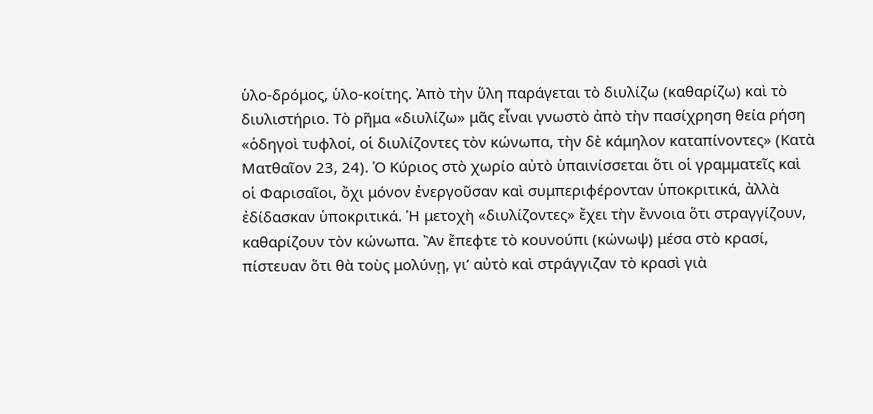ὑλο-δρόμος, ὑλο-κοίτης. Ἀπὸ τὴν ὕλη παράγεται τὸ διυλίζω (καθαρίζω) καὶ τὸ διυλιστήριο. Τὸ ρῆμα «διυλίζω» μᾶς εἶναι γνωστὸ ἀπὸ τὴν πασίχρηση θεία ρήση «ὁδηγοὶ τυφλοί, οἱ διυλίζοντες τὸν κώνωπα, τὴν δὲ κάμηλον καταπίνοντες» (Κατὰ Ματθαῖον 23, 24). Ὁ Κύριος στὸ χωρίο αὐτὸ ὑπαινίσσεται ὅτι οἱ γραμματεῖς καὶ οἱ Φαρισαῖοι, ὄχι μόνον ἐνεργοῦσαν καὶ συμπεριφέρονταν ὑποκριτικά, ἀλλὰ ἐδίδασκαν ὑποκριτικά. Ἡ μετοχὴ «διυλίζοντες» ἔχει τὴν ἔννοια ὅτι στραγγίζουν, καθαρίζουν τὸν κώνωπα. Ἂν ἔπεφτε τὸ κουνούπι (κώνωψ) μέσα στὸ κρασί, πίστευαν ὅτι θὰ τοὺς μολύνῃ, γι’ αὐτὸ καὶ στράγγιζαν τὸ κρασὶ γιὰ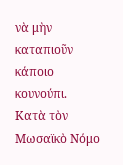νὰ μὴν καταπιοῦν κάποιο κουνούπι. Κατὰ τὸν Μωσαϊκὸ Νόμο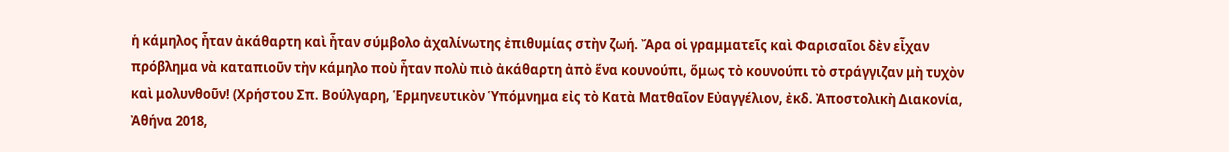ἡ κάμηλος ἦταν ἀκάθαρτη καὶ ἦταν σύμβολο ἀχαλίνωτης ἐπιθυμίας στὴν ζωή. Ἄρα οἱ γραμματεῖς καὶ Φαρισαῖοι δὲν εἶχαν πρόβλημα νὰ καταπιοῦν τὴν κάμηλο ποὺ ἦταν πολὺ πιὸ ἀκάθαρτη ἀπὸ ἕνα κουνούπι, ὅμως τὸ κουνούπι τὸ στράγγιζαν μὴ τυχὸν καὶ μολυνθοῦν! (Χρήστου Σπ. Βούλγαρη, Ἑρμηνευτικὸν Ὑπόμνημα εἰς τὸ Κατὰ Ματθαῖον Εὐαγγέλιον, ἐκδ. Ἀποστολικὴ Διακονία, Ἀθήνα 2018,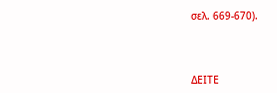σελ. 669-670).



ΔΕΙΤΕ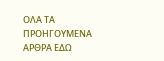ΟΛΑ ΤΑ ΠΡΟΗΓΟΥΜΕΝΑ ΑΡΘΡΑ ΕΔΩ